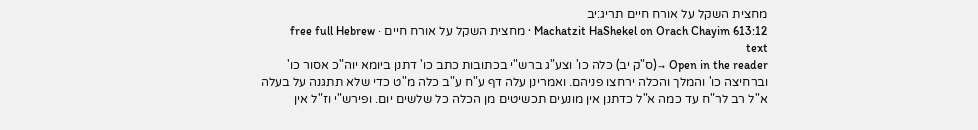מחצית השקל על אורח חיים תריג:יב
Machatzit HaShekel on Orach Chayim 613:12 · מחצית השקל על אורח חיים · free full Hebrew text
Open in the reader →(ס"ק יב) כלה כו' וצע"ג ברש"י בכתובות כתב כו' דתנן ביומא יוה"כ אסור כו' וברחיצה כו' והמלך והכלה ירחצו פניהם. ואמרינן עלה דף ע"ח ע"ב כלה מ"ט כדי שלא תתגנה על בעלה א"ל רב לר"ח עד כמה א"ל כדתנן אין מונעים תכשיטים מן הכלה כל שלשים יום. ופירש"י וז"ל אין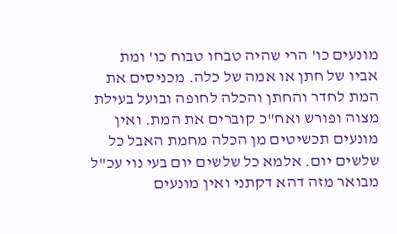מונעים כו' הרי שהיה טבחו טבוח כו' ומת אביו של חתן או אמה של כלה. מכניסים את המת לחדר והחתן והכלה לחופה ובועל בעילת מצוה ופורש ואח"כ קוברים את המת. ואין מונעים תכשיטים מן הכלה מחמת האבל כל שלשים יום. אלמא כל שלשים יום בעי נוי עכ"ל מבואר מזה דהא דקתני ואין מונעים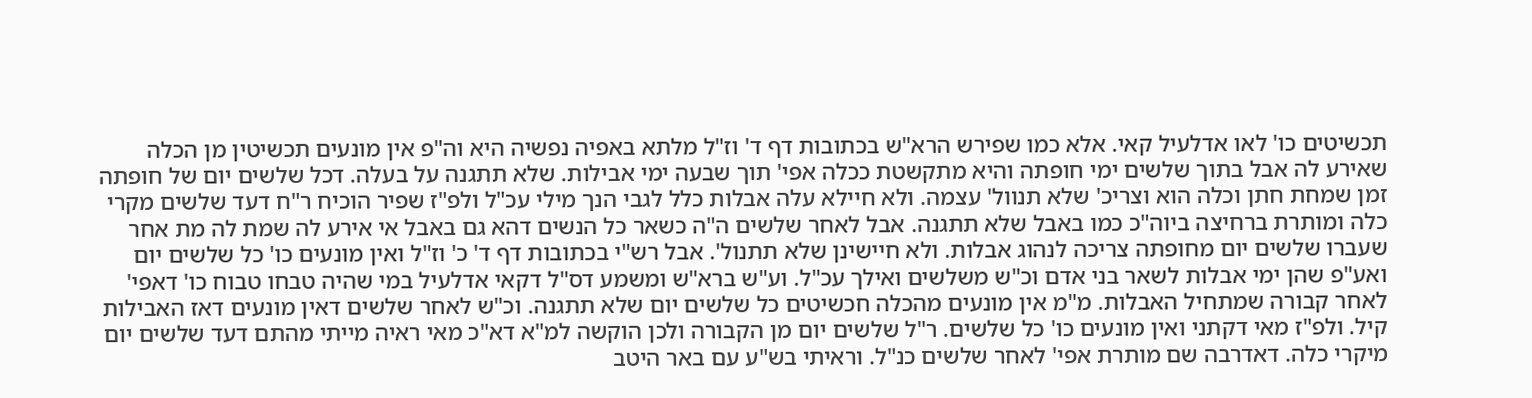תכשיטים כו' לאו אדלעיל קאי. אלא כמו שפירש הרא"ש בכתובות דף ד' וז"ל מלתא באפיה נפשיה היא וה"פ אין מונעים תכשיטין מן הכלה שאירע לה אבל בתוך שלשים ימי חופתה והיא מתקשטת ככלה אפי' תוך שבעה ימי אבילות. שלא תתגנה על בעלה. דכל שלשים יום של חופתה זמן שמחת חתן וכלה הוא וצריכ' שלא תנוול' עצמה. ולא חיילא עלה אבלות כלל לגבי הנך מילי עכ"ל ולפ"ז שפיר הוכיח ר"ח דעד שלשים מקרי כלה ומותרת ברחיצה ביוה"כ כמו באבל שלא תתגנה. אבל לאחר שלשים ה"ה כשאר כל הנשים דהא גם באבל אי אירע לה שמת לה מת אחר שעברו שלשים יום מחופתה צריכה לנהוג אבלות. ולא חיישינן שלא תתנול'. אבל רש"י בכתובות דף ד' כ' וז"ל ואין מונעים כו' כל שלשים יום ואע"פ שהן ימי אבלות לשאר בני אדם וכ"ש משלשים ואילך עכ"ל. וע"ש ברא"ש ומשמע דס"ל דקאי אדלעיל במי שהיה טבחו טבוח כו' דאפי' לאחר קבורה שמתחיל האבלות. מ"מ אין מונעים מהכלה חכשיטים כל שלשים יום שלא תתגנה. וכ"ש לאחר שלשים דאין מונעים דאז האבילות קיל. ולפ"ז מאי דקתני ואין מונעים כו' כל שלשים. ר"ל שלשים יום מן הקבורה ולכן הוקשה למ"א דא"כ מאי ראיה מייתי מהתם דעד שלשים יום מיקרי כלה. דאדרבה שם מותרת אפי' לאחר שלשים כנ"ל. וראיתי בש"ע עם באר היטב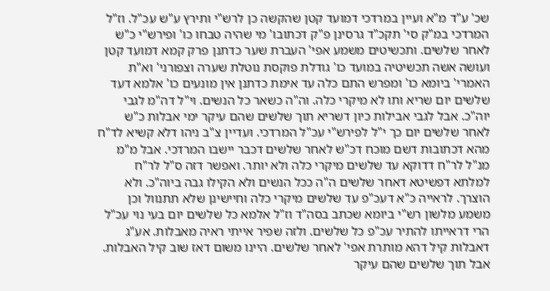שכ' ע"ד מ"א ועיין במרדכי דמועד קטן שהקשה כן לרש"י ותירץ ע"ש עכ"ל. וז"ל המרדכי במ"ק סי' תקכ"ד גרסינן פ"ק דכתובו' מי שהיה טבחו כו' ופירש"י כ"ש לאחר שלשים. ותכשיטים משמע אפי' העברת שער כדתנן פרק קמא דמועד קטן ועושה אשה תכשיטיה במועד כו' גודלת פוקסת נוטלת שערה וצפורני' וא"ת האמרי' ביומא כו' ומפרש התם כלה עד אימת כדתנן אין מונעים כו' אלמא דעד שלשים יום שריא ותו לא מיקרי כלה. וה"ה כשאר כל הנשים. וי"ל דה"מ לגבי יוה"כ. אבל לגבי אבילות כיון דשריא תוך שלשים שהם עיקר ימי אבלות כ"ש לאחר שלשים יום כך י"ל לפירש"י עכ"ל המרדכי. ועדיין צ"ב ניהו דלא קשיא לד"ח מהא דכתובות דשם מוכח דכ"ש לאחר שלשים דכבר יישבו המרדכי. אבל מ"מ מנ"ל לר"ח דדוקא עד שלשים מיקרי כלה ולא יותר. ואפשר דזה ס"ל לר"ח למלתא דפשיטא דאחר שלשים ה"ה ככל הנשים ולא הקילו גבה ביוה"כ. ולא הוצרך. לראייה כ"א דעכ"פ עד שלשים מיקרי כלה וחיישינן שלא תתנוול וכן משמע מלשון רש"י ביומא שכתב בסה"ד וז"ל אלמא כל שלשים יום בעי נוי עכ"ל הרי דראייתו להתיר עכ"פ כל שלשים. ולזה שפיר אייתי ראיה מאבלות. אע"ג דאבלות קיל דהא מותרת אפי' לאחר שלשים. היינו משום דאז שוב קיל האבלות. אבל תוך שלשים שהם עיקר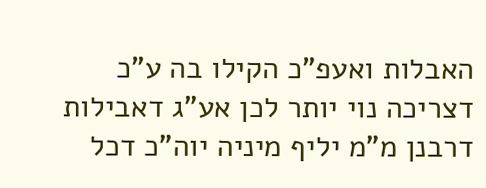האבלות ואעפ"כ הקילו בה ע"כ דצריכה נוי יותר לכן אע"ג דאבילות דרבנן מ"מ יליף מיניה יוה"כ דכל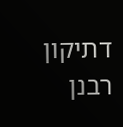דתיקון רבנן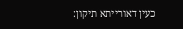כעין דאורייתא תיקון: